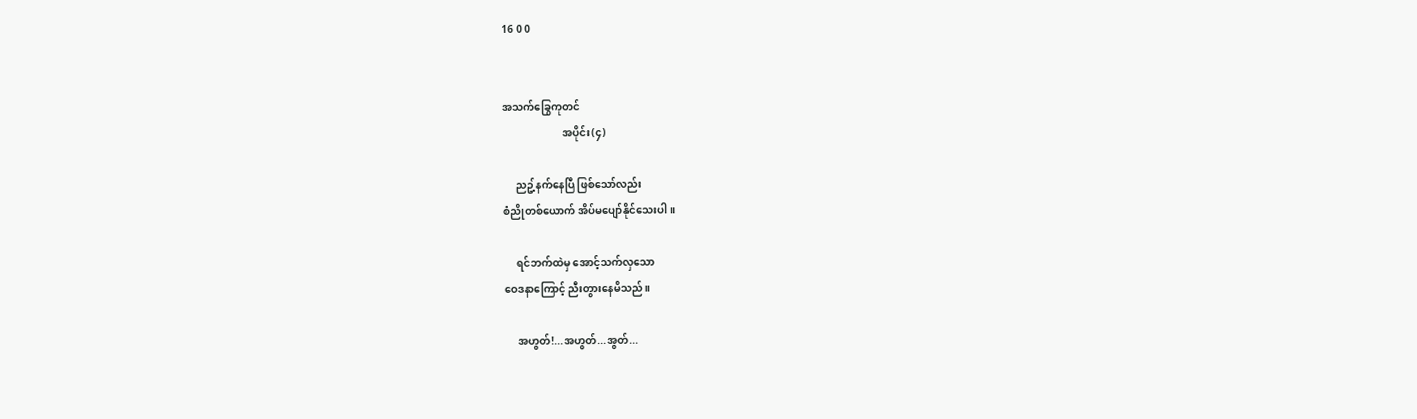16 0 0


အသက်ခြွေကုတင်
                       အပိုင်း(၄)

     ညဥ့်နက်နေပြီ ဖြစ်သော်လည်း
စံညိုတစ်ယောက် အိပ်မပျော်နိုင်သေးပါ။

     ရင်ဘက်ထဲမှ အောင့်သက်လှသော
ဝေဒနာကြောင့် ညီးတွားနေမိသည်။

     အဟွတ်!...အဟွတ်...အွတ်...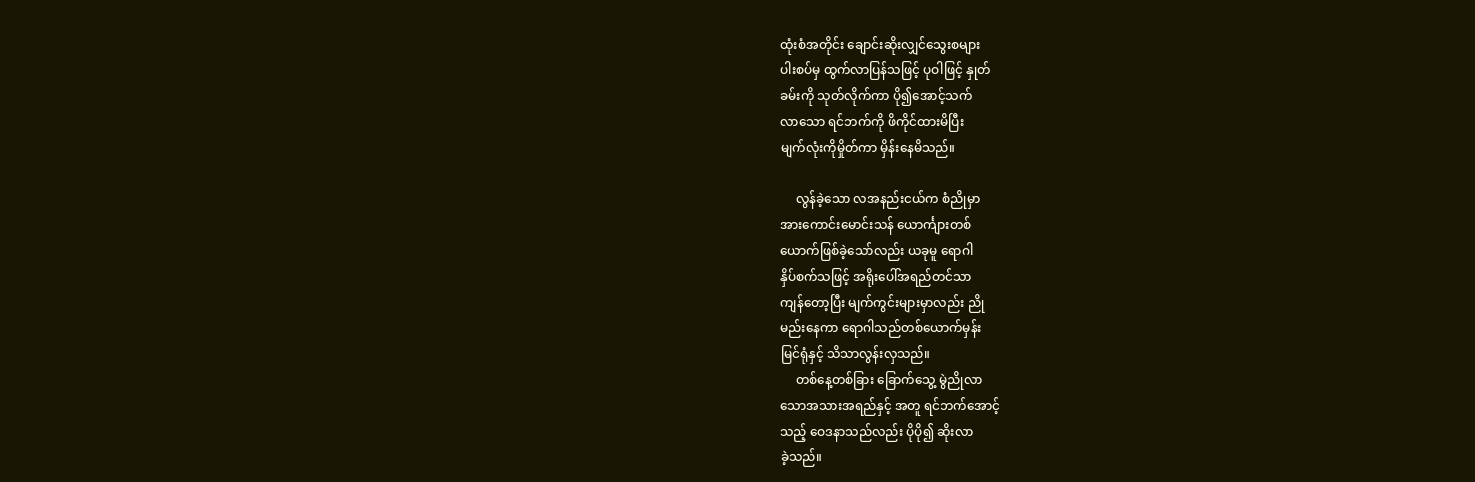ထုံးစံအတိုင်း ချောင်းဆိုးလျှင်သွေးစများ
ပါးစပ်မှ ထွက်လာပြန်သဖြင့် ပုဝါဖြင့် နှုတ်
ခမ်းကို သုတ်လိုက်ကာ ပို၍အောင့်သက်
လာသော ရင်ဘက်ကို ဖိကိုင်ထားမိပြီး
မျက်လုံးကိုမှိုတ်ကာ မှိန်းနေမိသည်။

     လွန်ခဲ့သော လအနည်းငယ်က စံညိုမှာ
အားကောင်းမောင်းသန် ယောင်္ကျားတစ်
ယောက်ဖြစ်ခဲ့သော်လည်း ယခုမူ ရောဂါ
နှိပ်စက်သဖြင့် အရိုးပေါ်အရည်တင်သာ
ကျန်တော့ပြီး မျက်ကွင်းများမှာလည်း ညို
မည်းနေကာ ရောဂါသည်တစ်ယောက်မှန်း
မြင်ရုံနှင့် သိသာလွန်းလှသည်။
     တစ်နေ့တစ်ခြား ခြောက်သွေ့ မွဲညိုလာ
သောအသားအရည်နှင့် အတူ ရင်ဘက်အောင့်
သည့် ဝေဒနာသည်လည်း ပိုပို၍ ဆိုးလာ
ခဲ့သည်။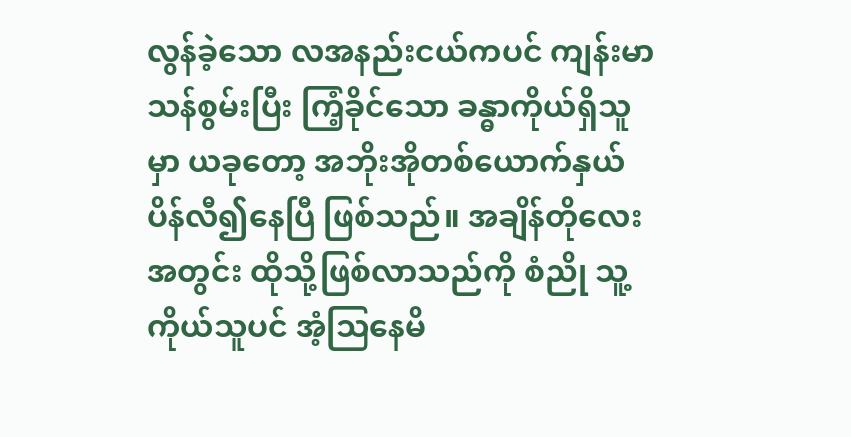လွန်ခဲ့သော လအနည်းငယ်ကပင် ကျန်းမာ
သန်စွမ်းပြီး ကြံ့ခိုင်သော ခန္ဓာကိုယ်ရှိသူ
မှာ ယခုတော့ အဘိုးအိုတစ်ယောက်နှယ်
ပိန်လီ၍နေပြီ ဖြစ်သည်။ အချိန်တိုလေး
အတွင်း ထိုသို့ဖြစ်လာသည်ကို စံညို သူ့
ကိုယ်သူပင် အံ့သြနေမိ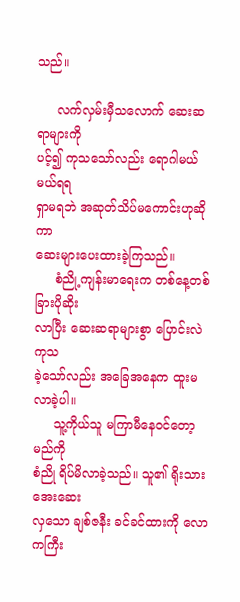သည်။

     လက်လှမ်းမှီသလောက် ဆေးဆရာများကို
ပင့်၍ ကုသသော်လည်း ရောဂါမယ်မယ်ရရ
ရှာမရဘဲ အဆုတ်သိပ်မကောင်းဟုဆိုကာ
ဆေးများပေးထားခဲ့ကြသည်။
     စံညို့ကျန်းမာရေးက တစ်နေ့တစ်ခြားပိုဆိုး
လာပြီး ဆေးဆရာများစွာ ပြောင်းလဲကုသ
ခဲ့သော်လည်း အခြေအနေက ထူးမလာခဲ့ပါ။
     သူ့ကိုယ်သူ မကြာမီနေဝင်တော့မည်ကို
စံညို ရိပ်မိလာခဲ့သည်။ သူ၏ ရိုးသားအေးဆေး
လှသော ချစ်ဇနီး ခင်ခင်ထားကို လောကကြီး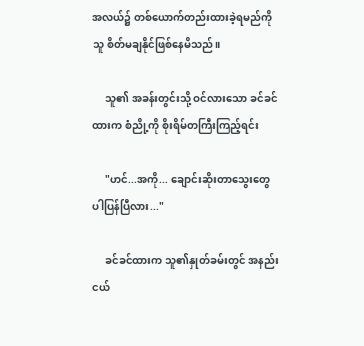အလယ်၌ တစ်ယောက်တည်းထားခဲ့ရမည်ကို
သူ စိတ်မချနိုင်ဖြစ်နေမိသည်။

     သူ၏ အခန်းတွင်းသို့ ဝင်လားသော ခင်ခင်
ထားက စံညို့ကို စိုးရိမ်တကြီးကြည့်ရင်း

     "ဟင်...အကို... ချောင်းဆိုးတာသွေးတွေ
ပါပြန်ပြီလား..."

     ခင်ခင်ထားက သူ၏နှုတ်ခမ်းတွင် အနည်း
ငယ်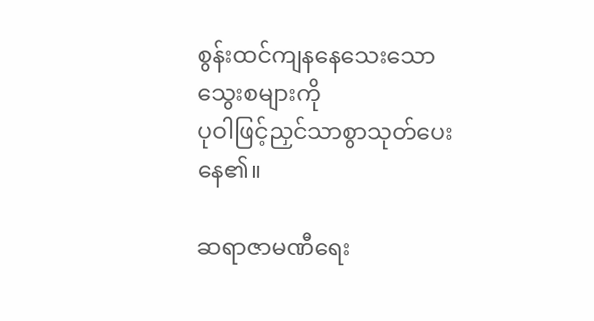စွန်းထင်ကျနနေသေးသော သွေးစများကို
ပုဝါဖြင့်ညှင်သာစွာသုတ်ပေးနေ၏။

ဆရာဇာမဏီရေး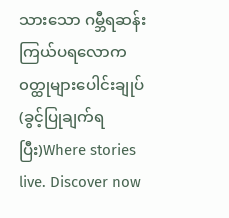သားသော ဂမ္ဘီရဆန်းကြယ်ပရလောက၀တ္ထုများပေါင်းချုပ်(ခွင့်ပြုချက်ရပြီး)Where stories live. Discover now